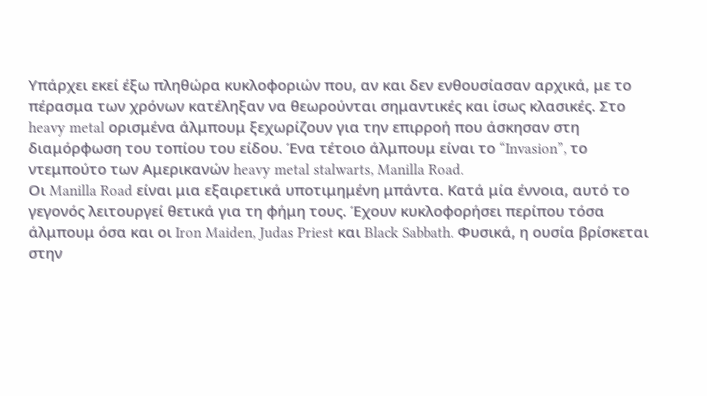Υπάρχει εκεί έξω πληθώρα κυκλοφοριών που, αν και δεν ενθουσίασαν αρχικά, με το πέρασμα των χρόνων κατέληξαν να θεωρούνται σημαντικές και ίσως κλασικές. Στο heavy metal ορισμένα άλμπουμ ξεχωρίζουν για την επιρροή που άσκησαν στη διαμόρφωση του τοπίου του είδου. Ένα τέτοιο άλμπουμ είναι το “Invasion”, το ντεμπούτο των Αμερικανών heavy metal stalwarts, Manilla Road.
Οι Manilla Road είναι μια εξαιρετικά υποτιμημένη μπάντα. Κατά μία έννοια, αυτό το γεγονός λειτουργεί θετικά για τη φήμη τους. Έχουν κυκλοφορήσει περίπου τόσα άλμπουμ όσα και οι Iron Maiden, Judas Priest και Black Sabbath. Φυσικά, η ουσία βρίσκεται στην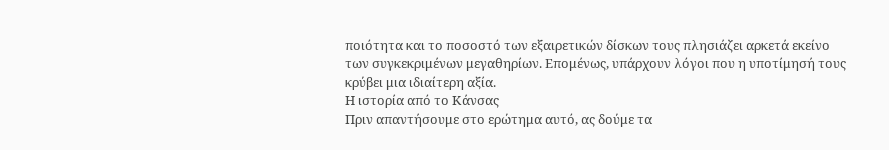ποιότητα και το ποσοστό των εξαιρετικών δίσκων τους πλησιάζει αρκετά εκείνο των συγκεκριμένων μεγαθηρίων. Επομένως, υπάρχουν λόγοι που η υποτίμησή τους κρύβει μια ιδιαίτερη αξία.
Η ιστορία από το Κάνσας
Πριν απαντήσουμε στο ερώτημα αυτό, ας δούμε τα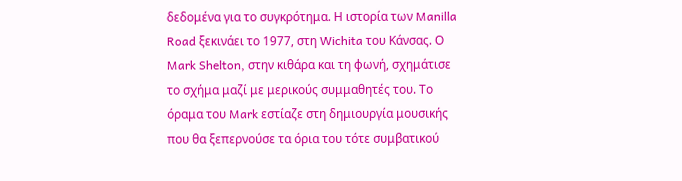δεδομένα για το συγκρότημα. Η ιστορία των Manilla Road ξεκινάει το 1977, στη Wichita του Κάνσας. Ο Mark Shelton, στην κιθάρα και τη φωνή, σχημάτισε το σχήμα μαζί με μερικούς συμμαθητές του. Το όραμα του Mark εστίαζε στη δημιουργία μουσικής που θα ξεπερνούσε τα όρια του τότε συμβατικού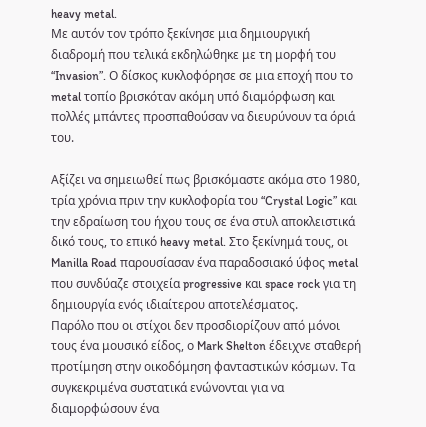heavy metal.
Με αυτόν τον τρόπο ξεκίνησε μια δημιουργική διαδρομή που τελικά εκδηλώθηκε με τη μορφή του “Invasion”. Ο δίσκος κυκλοφόρησε σε μια εποχή που το metal τοπίο βρισκόταν ακόμη υπό διαμόρφωση και πολλές μπάντες προσπαθούσαν να διευρύνουν τα όριά του.

Αξίζει να σημειωθεί πως βρισκόμαστε ακόμα στο 1980, τρία χρόνια πριν την κυκλοφορία του “Crystal Logic” και την εδραίωση του ήχου τους σε ένα στυλ αποκλειστικά δικό τους, το επικό heavy metal. Στο ξεκίνημά τους, οι Manilla Road παρουσίασαν ένα παραδοσιακό ύφος metal που συνδύαζε στοιχεία progressive και space rock για τη δημιουργία ενός ιδιαίτερου αποτελέσματος.
Παρόλο που οι στίχοι δεν προσδιορίζουν από μόνοι τους ένα μουσικό είδος, ο Mark Shelton έδειχνε σταθερή προτίμηση στην οικοδόμηση φανταστικών κόσμων. Τα συγκεκριμένα συστατικά ενώνονται για να διαμορφώσουν ένα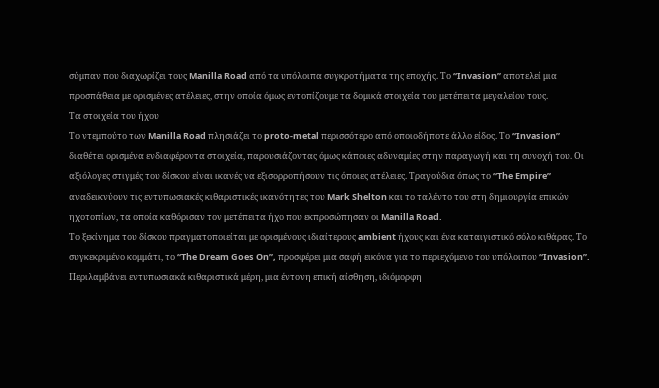σύμπαν που διαχωρίζει τους Manilla Road από τα υπόλοιπα συγκροτήματα της εποχής. Το “Invasion” αποτελεί μια προσπάθεια με ορισμένες ατέλειες, στην οποία όμως εντοπίζουμε τα δομικά στοιχεία του μετέπειτα μεγαλείου τους.
Τα στοιχεία του ήχου
Το ντεμπούτο των Manilla Road πλησιάζει το proto-metal περισσότερο από οποιοδήποτε άλλο είδος. Το “Invasion” διαθέτει ορισμένα ενδιαφέροντα στοιχεία, παρουσιάζοντας όμως κάποιες αδυναμίες στην παραγωγή και τη συνοχή του. Οι αξιόλογες στιγμές του δίσκου είναι ικανές να εξισορροπήσουν τις όποιες ατέλειες. Τραγούδια όπως το “The Empire” αναδεικνύουν τις εντυπωσιακές κιθαριστικές ικανότητες του Mark Shelton και το ταλέντο του στη δημιουργία επικών ηχοτοπίων, τα οποία καθόρισαν τον μετέπειτα ήχο που εκπροσώπησαν οι Manilla Road.
Το ξεκίνημα του δίσκου πραγματοποιείται με ορισμένους ιδιαίτερους ambient ήχους και ένα καταιγιστικό σόλο κιθάρας. Το συγκεκριμένο κομμάτι, το “The Dream Goes On”, προσφέρει μια σαφή εικόνα για το περιεχόμενο του υπόλοιπου “Invasion”. Περιλαμβάνει εντυπωσιακά κιθαριστικά μέρη, μια έντονη επική αίσθηση, ιδιόμορφη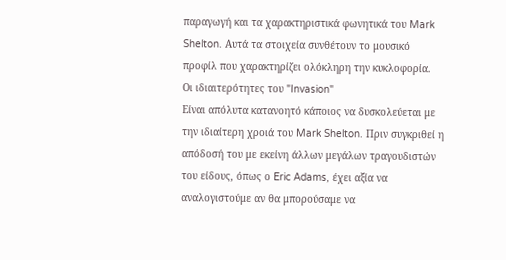παραγωγή και τα χαρακτηριστικά φωνητικά του Mark Shelton. Αυτά τα στοιχεία συνθέτουν το μουσικό προφίλ που χαρακτηρίζει ολόκληρη την κυκλοφορία.
Οι ιδιαιτερότητες του "Invasion"
Είναι απόλυτα κατανοητό κάποιος να δυσκολεύεται με την ιδιαίτερη χροιά του Mark Shelton. Πριν συγκριθεί η απόδοσή του με εκείνη άλλων μεγάλων τραγουδιστών του είδους, όπως ο Eric Adams, έχει αξία να αναλογιστούμε αν θα μπορούσαμε να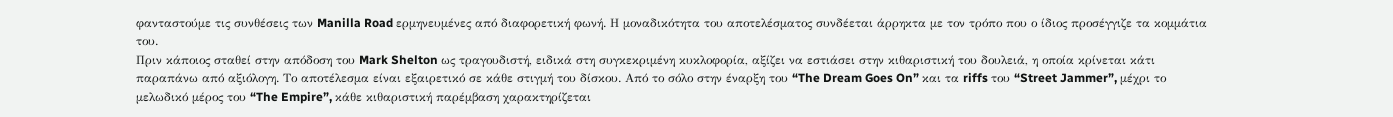φανταστούμε τις συνθέσεις των Manilla Road ερμηνευμένες από διαφορετική φωνή. Η μοναδικότητα του αποτελέσματος συνδέεται άρρηκτα με τον τρόπο που ο ίδιος προσέγγιζε τα κομμάτια του.
Πριν κάποιος σταθεί στην απόδοση του Mark Shelton ως τραγουδιστή, ειδικά στη συγκεκριμένη κυκλοφορία, αξίζει να εστιάσει στην κιθαριστική του δουλειά, η οποία κρίνεται κάτι παραπάνω από αξιόλογη. Το αποτέλεσμα είναι εξαιρετικό σε κάθε στιγμή του δίσκου. Από το σόλο στην έναρξη του “The Dream Goes On” και τα riffs του “Street Jammer”, μέχρι το μελωδικό μέρος του “The Empire”, κάθε κιθαριστική παρέμβαση χαρακτηρίζεται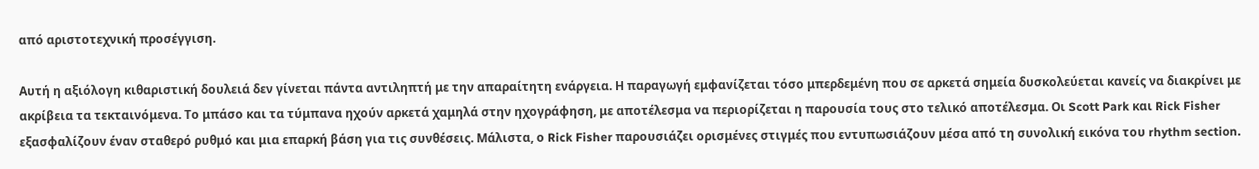από αριστοτεχνική προσέγγιση.

Αυτή η αξιόλογη κιθαριστική δουλειά δεν γίνεται πάντα αντιληπτή με την απαραίτητη ενάργεια. Η παραγωγή εμφανίζεται τόσο μπερδεμένη που σε αρκετά σημεία δυσκολεύεται κανείς να διακρίνει με ακρίβεια τα τεκταινόμενα. Το μπάσο και τα τύμπανα ηχούν αρκετά χαμηλά στην ηχογράφηση, με αποτέλεσμα να περιορίζεται η παρουσία τους στο τελικό αποτέλεσμα. Οι Scott Park και Rick Fisher εξασφαλίζουν έναν σταθερό ρυθμό και μια επαρκή βάση για τις συνθέσεις. Μάλιστα, ο Rick Fisher παρουσιάζει ορισμένες στιγμές που εντυπωσιάζουν μέσα από τη συνολική εικόνα του rhythm section.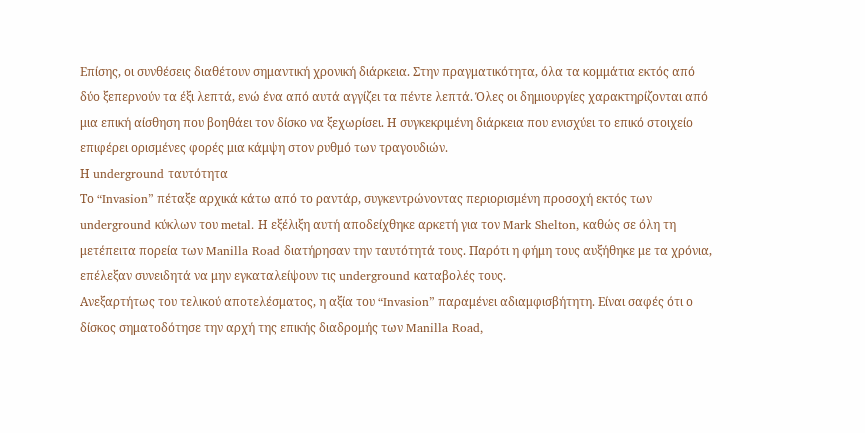Επίσης, οι συνθέσεις διαθέτουν σημαντική χρονική διάρκεια. Στην πραγματικότητα, όλα τα κομμάτια εκτός από δύο ξεπερνούν τα έξι λεπτά, ενώ ένα από αυτά αγγίζει τα πέντε λεπτά. Όλες οι δημιουργίες χαρακτηρίζονται από μια επική αίσθηση που βοηθάει τον δίσκο να ξεχωρίσει. Η συγκεκριμένη διάρκεια που ενισχύει το επικό στοιχείο επιφέρει ορισμένες φορές μια κάμψη στον ρυθμό των τραγουδιών.
Η underground ταυτότητα
Το “Invasion” πέταξε αρχικά κάτω από το ραντάρ, συγκεντρώνοντας περιορισμένη προσοχή εκτός των underground κύκλων του metal. Η εξέλιξη αυτή αποδείχθηκε αρκετή για τον Mark Shelton, καθώς σε όλη τη μετέπειτα πορεία των Manilla Road διατήρησαν την ταυτότητά τους. Παρότι η φήμη τους αυξήθηκε με τα χρόνια, επέλεξαν συνειδητά να μην εγκαταλείψουν τις underground καταβολές τους.
Ανεξαρτήτως του τελικού αποτελέσματος, η αξία του “Invasion” παραμένει αδιαμφισβήτητη. Είναι σαφές ότι ο δίσκος σηματοδότησε την αρχή της επικής διαδρομής των Manilla Road,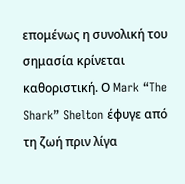επομένως η συνολική του σημασία κρίνεται καθοριστική. Ο Mark “The Shark” Shelton έφυγε από τη ζωή πριν λίγα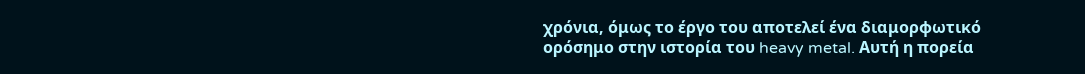χρόνια, όμως το έργο του αποτελεί ένα διαμορφωτικό ορόσημο στην ιστορία του heavy metal. Αυτή η πορεία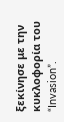ξεκίνησε με την κυκλοφορία του “Invasion”.